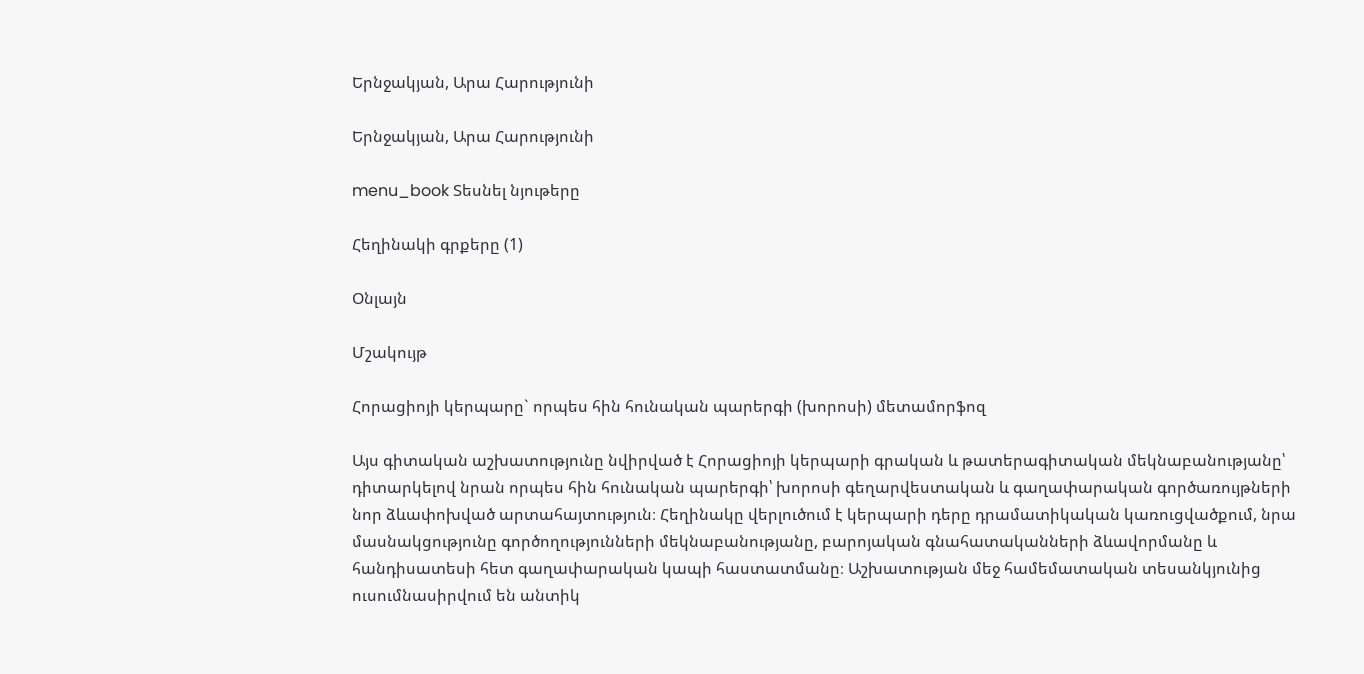Երնջակյան, Արա Հարությունի

Երնջակյան, Արա Հարությունի

menu_book Տեսնել նյութերը

Հեղինակի գրքերը (1)

Օնլայն

Մշակույթ

Հորացիոյի կերպարը` որպես հին հունական պարերգի (խորոսի) մետամորֆոզ

Այս գիտական աշխատությունը նվիրված է Հորացիոյի կերպարի գրական և թատերագիտական մեկնաբանությանը՝ դիտարկելով նրան որպես հին հունական պարերգի՝ խորոսի գեղարվեստական և գաղափարական գործառույթների նոր ձևափոխված արտահայտություն։ Հեղինակը վերլուծում է կերպարի դերը դրամատիկական կառուցվածքում, նրա մասնակցությունը գործողությունների մեկնաբանությանը, բարոյական գնահատականների ձևավորմանը և հանդիսատեսի հետ գաղափարական կապի հաստատմանը։ Աշխատության մեջ համեմատական տեսանկյունից ուսումնասիրվում են անտիկ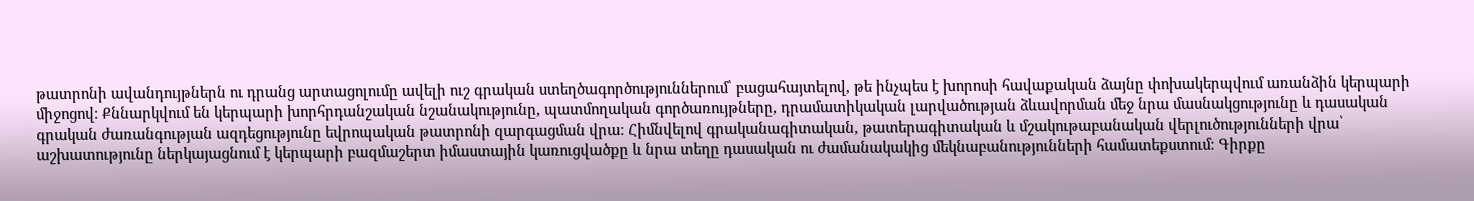թատրոնի ավանդույթներն ու դրանց արտացոլումը ավելի ուշ գրական ստեղծագործություններում՝ բացահայտելով, թե ինչպես է խորոսի հավաքական ձայնը փոխակերպվում առանձին կերպարի միջոցով։ Քննարկվում են կերպարի խորհրդանշական նշանակությունը, պատմողական գործառույթները, դրամատիկական լարվածության ձևավորման մեջ նրա մասնակցությունը և դասական գրական ժառանգության ազդեցությունը եվրոպական թատրոնի զարգացման վրա։ Հիմնվելով գրականագիտական, թատերագիտական և մշակութաբանական վերլուծությունների վրա՝ աշխատությունը ներկայացնում է կերպարի բազմաշերտ իմաստային կառուցվածքը և նրա տեղը դասական ու ժամանակակից մեկնաբանությունների համատեքստում։ Գիրքը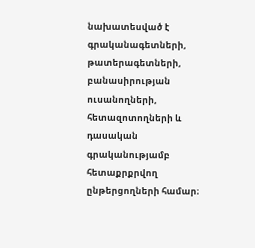նախատեսված է գրականագետների, թատերագետների, բանասիրության ուսանողների, հետազոտողների և դասական գրականությամբ հետաքրքրվող ընթերցողների համար։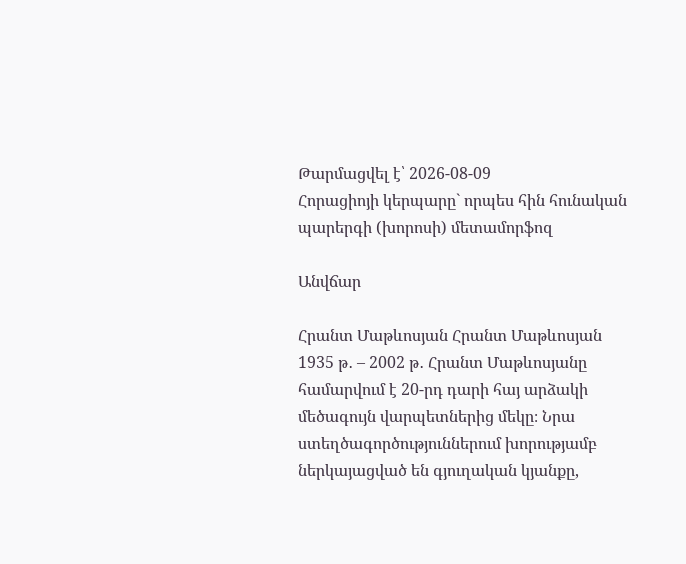Թարմացվել է՝ 2026-08-09
Հորացիոյի կերպարը` որպես հին հունական պարերգի (խորոսի) մետամորֆոզ

Անվճար

Հրանտ Մաթևոսյան Հրանտ Մաթևոսյան 1935 թ․ – 2002 թ․ Հրանտ Մաթևոսյանը համարվում է 20-րդ դարի հայ արձակի մեծագույն վարպետներից մեկը։ Նրա ստեղծագործություններում խորությամբ ներկայացված են գյուղական կյանքը,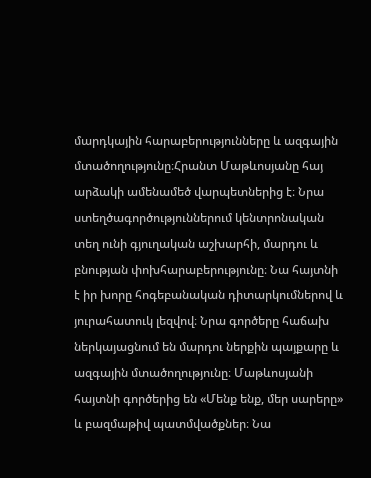մարդկային հարաբերությունները և ազգային մտածողությունը։Հրանտ Մաթևոսյանը հայ արձակի ամենամեծ վարպետներից է։ Նրա ստեղծագործություններում կենտրոնական տեղ ունի գյուղական աշխարհի, մարդու և բնության փոխհարաբերությունը։ Նա հայտնի է իր խորը հոգեբանական դիտարկումներով և յուրահատուկ լեզվով։ Նրա գործերը հաճախ ներկայացնում են մարդու ներքին պայքարը և ազգային մտածողությունը։ Մաթևոսյանի հայտնի գործերից են «Մենք ենք, մեր սարերը» և բազմաթիվ պատմվածքներ։ Նա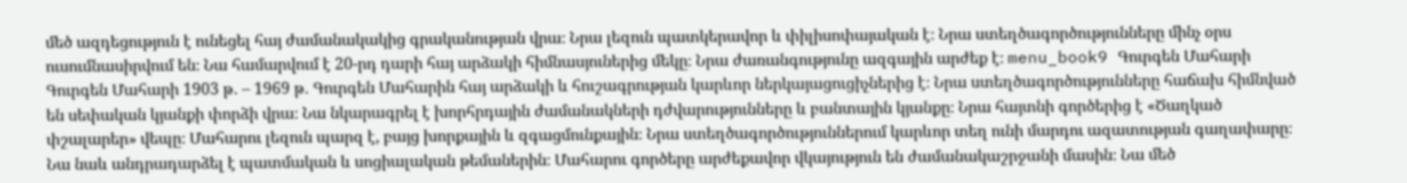մեծ ազդեցություն է ունեցել հայ ժամանակակից գրականության վրա։ Նրա լեզուն պատկերավոր և փիլիսոփայական է։ Նրա ստեղծագործությունները մինչ օրս ուսումնասիրվում են։ Նա համարվում է 20-րդ դարի հայ արձակի հիմնասյուներից մեկը։ Նրա ժառանգությունը ազգային արժեք է։ menu_book9 Գուրգեն Մահարի Գուրգեն Մահարի 1903 թ․ – 1969 թ․ Գուրգեն Մահարին հայ արձակի և հուշագրության կարևոր ներկայացուցիչներից է։ Նրա ստեղծագործությունները հաճախ հիմնված են սեփական կյանքի փորձի վրա։ Նա նկարագրել է խորհրդային ժամանակների դժվարությունները և բանտային կյանքը։ Նրա հայտնի գործերից է «Ծաղկած փշալարեր» վեպը։ Մահարու լեզուն պարզ է, բայց խորքային և զգացմունքային։ Նրա ստեղծագործություններում կարևոր տեղ ունի մարդու ազատության գաղափարը։ Նա նաև անդրադարձել է պատմական և սոցիալական թեմաներին։ Մահարու գործերը արժեքավոր վկայություն են ժամանակաշրջանի մասին։ Նա մեծ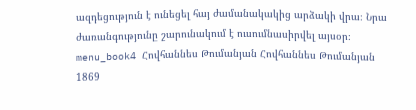ազդեցություն է ունեցել հայ ժամանակակից արձակի վրա։ Նրա ժառանգությունը շարունակում է ուսումնասիրվել այսօր։ menu_book4 Հովհաննես Թումանյան Հովհաննես Թումանյան 1869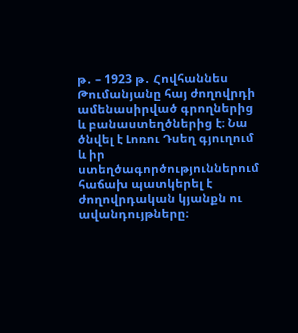թ․ – 1923 թ․ Հովհաննես Թումանյանը հայ ժողովրդի ամենասիրված գրողներից և բանաստեղծներից է։ Նա ծնվել է Լոռու Դսեղ գյուղում և իր ստեղծագործություններում հաճախ պատկերել է ժողովրդական կյանքն ու ավանդույթները։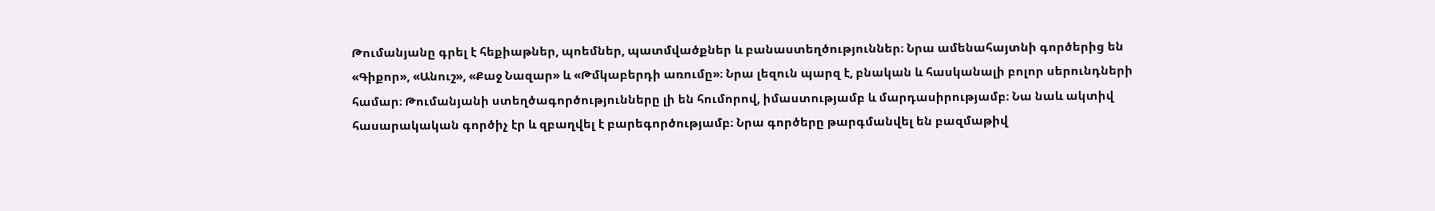Թումանյանը գրել է հեքիաթներ, պոեմներ, պատմվածքներ և բանաստեղծություններ։ Նրա ամենահայտնի գործերից են «Գիքոր», «Անուշ», «Քաջ Նազար» և «Թմկաբերդի առումը»։ Նրա լեզուն պարզ է, բնական և հասկանալի բոլոր սերունդների համար։ Թումանյանի ստեղծագործությունները լի են հումորով, իմաստությամբ և մարդասիրությամբ։ Նա նաև ակտիվ հասարակական գործիչ էր և զբաղվել է բարեգործությամբ։ Նրա գործերը թարգմանվել են բազմաթիվ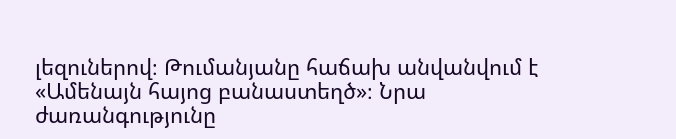լեզուներով։ Թումանյանը հաճախ անվանվում է «Ամենայն հայոց բանաստեղծ»։ Նրա ժառանգությունը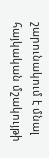շարունակում է մնալ հայկական մշակույթի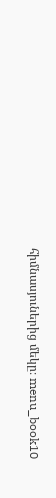հիմնասյուներից մեկը։ menu_book10